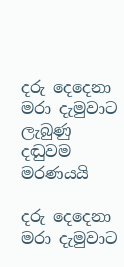දරු දෙදෙනා මරා දැමුවාට ලැබුණු දඬුවම මරණයයි

දරු දෙදෙනා මරා දැමුවාට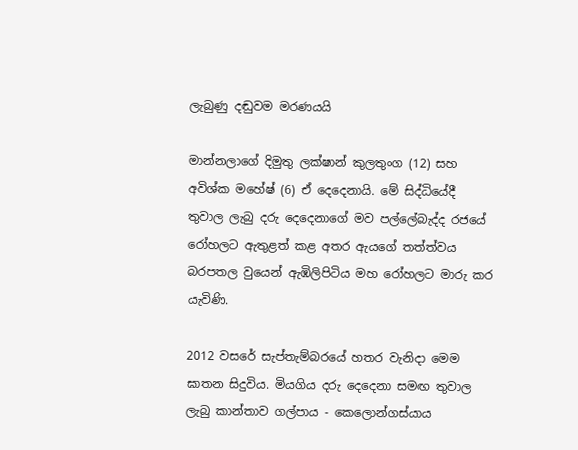ලැබුණු දඬුවම මරණයයි

මාන්නලාගේ දිමුතු ලක්ෂාන් කුලතුංග (12) සහ අවිශ්ක මහේෂ් (6) ඒ දෙදෙනායි. මේ සිද්ධියේදී තුවාල ලැබු දරු දෙදෙනාගේ මව පල්ලේබැද්ද රජයේ රෝහලට ඇතුළත් කළ අතර ඇයගේ තත්ත්වය බරපතල වුයෙන් ඇඹිලිපිටිය මහ රෝහලට මාරු කර යැවිණි.

2012 වසරේ සැප්තැම්බරයේ හතර වැනිදා මෙම ඝාතන සිදුවිය. මියගිය දරු දෙදෙනා සමඟ තුවාල ලැබු කාන්තාව ගල්පාය - කෙලොන්ගස්යාය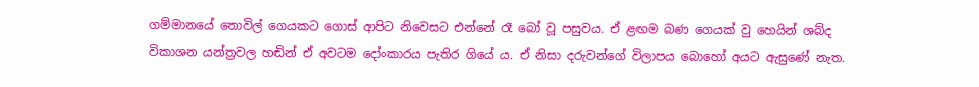ගම්මානයේ තොවිල් ගෙයකට ගොස් ආපිට නිවෙසට එන්නේ රෑ බෝ වූ පසුවය. ඒ ළඟම බණ ගෙයක් වු හෙයින් ශබ්ද විකාශන යන්ත්‍රවල හඬින් ඒ අවටම දෝංකාරය පැතිර ගියේ ය. ඒ නිසා දරුවන්ගේ විලාපය බොහෝ අයට ඇසුණේ නැත.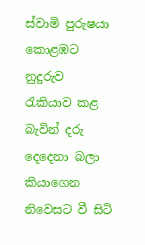ස්වාමි පුරුෂයා කොළඹට නුදුරුව රැකියාව කළ බැවින් දරු දෙදෙනා බලා කියාගෙන නිවෙසට වී සිටි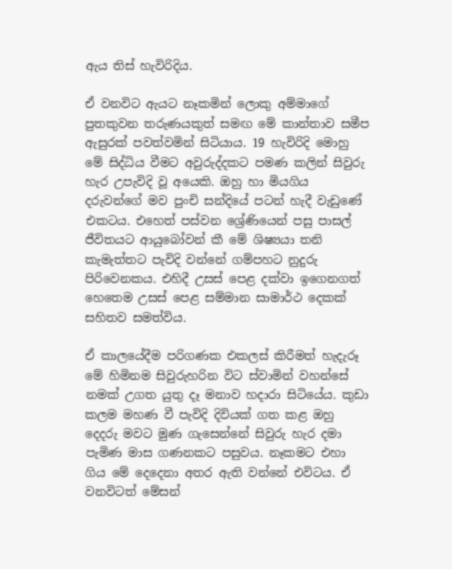ඇය තිස් හැවිරිදිය.

ඒ වනවිට ඇයට නෑකමින් ලොකු අම්මාගේ පුතකුවන තරුණයකුත් සමඟ මේ කාන්තාව සමීප ඇසුරක් පවත්වමින් සිටියාය. 19 හැවිරිදි මොහු මේ සිද්ධිය වීමට අවුරුද්දකට පමණ කලින් සිවුරු හැර උපැවිදි වූ අයෙකි. ඔහු හා මියගිය දරුවන්ගේ මව පුංචි සන්දියේ පටන් හැදී වැඩුණේ එකටය. එහෙත් පස්වන ශ්‍රේණියෙන් පසු පාසල් ජීවිතයට ආයුබෝවන් කී මේ ශිෂ්‍යයා තනි කැමැත්තට පැවිදි වන්නේ ගම්පහට නුදුරු පිරිවෙනකය. එහිදී උසස් පෙළ දක්වා ඉගෙනගත් හෙතෙම උසස් පෙළ සම්මාන සාමාර්ථ දෙකක් සහිතව සමත්විය.

ඒ කාලයේදීම පරිගණක එකලස් කිරීමත් හැදැරූ මේ හිමිනම සිවුරුහරින විට ස්වාමින් වහන්සේ නමක් උගත යුතු දෑ මනාව හදාරා සිටියේය. කුඩා කලම මහණ වී පැවිදි දිවියක් ගත කළ ඔහු දෙදරු මවට මුණ ගැසෙන්නේ සිවුරු හැර දමා පැමිණ මාස ගණනකට පසුවය. නෑකමට එහා ගිය මේ දෙදෙනා අතර ඇති වන්නේ එවිටය. ඒ වනවිටත් මේසන්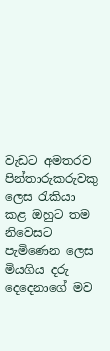වැඩට අමතරව පින්තාරුකරුවකු ලෙස රැකියා කළ ඔහුට තම නිවෙසට පැමිණෙන ලෙස මියගිය දරු දෙදෙනාගේ මව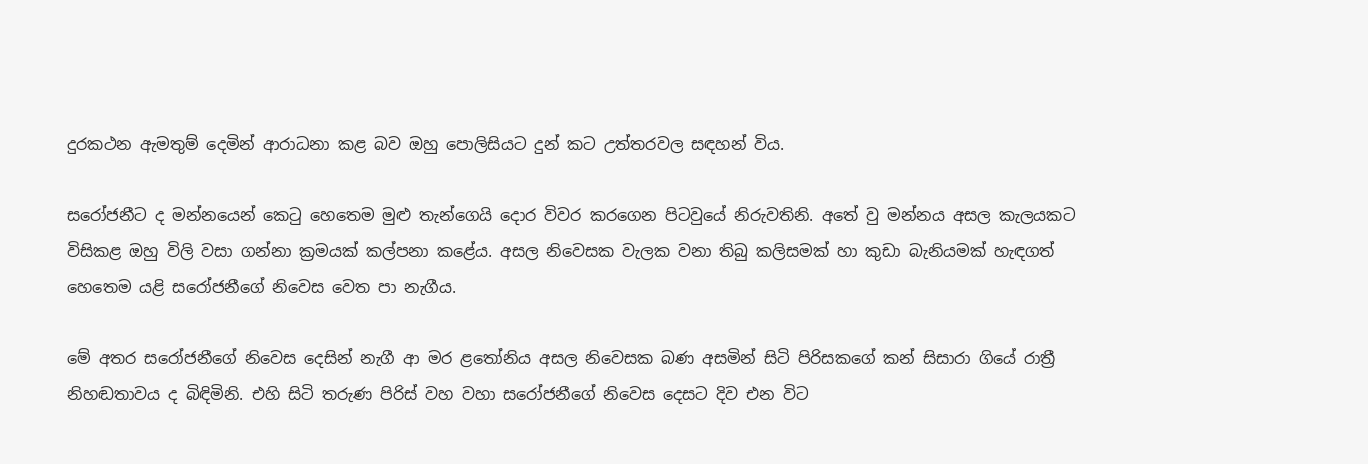දුරකථන ඇමතුම් දෙමින් ආරාධනා කළ බව ඔහු පොලිසියට දුන් කට උත්තරවල සඳහන් විය.

සරෝජනීට ද මන්නයෙන් කෙටු හෙතෙම මුළු තැන්ගෙයි දොර විවර කරගෙන පිටවුයේ නිරුවතිනි. අතේ වු මන්නය අසල කැලයකට විසිකළ ඔහු විලි වසා ගන්නා ක්‍රමයක් කල්පනා කළේය. අසල නිවෙසක වැලක වනා තිබු කලිසමක් හා කුඩා බැනියමක් හැඳගත් හෙතෙම යළි සරෝජනීගේ නිවෙස වෙත පා නැගීය.

මේ අතර සරෝජනීගේ නිවෙස දෙසින් නැගී ආ මර ළතෝනිය අසල නිවෙසක බණ අසමින් සිටි පිරිසකගේ කන් සිසාරා ගියේ රාත්‍රී නිහඬතාවය ද බිඳිමිනි. එහි සිටි තරුණ පිරිස් වහ වහා සරෝජනීගේ නිවෙස දෙසට දිව එන විට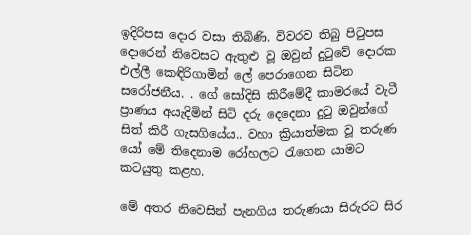ඉදිරිපස දොර වසා තිබිණි. විවරව තිබු පිටුපස දොරෙන් නිවෙසට ඇතුළු වූ ඔවුන් දුටුවේ දොරක එල්ලී කෙඳිරිගාමින් ලේ පෙරාගෙන සිටින සරෝජනීය. . ගේ සෝදිසි කිරීමේදී කාමරයේ වැටී ප්‍රාණය අයැදිමින් සිටි දරු දෙදෙනා දුටු ඔවුන්ගේ සිත් කිරී ගැසගියේය.. වහා ක්‍රියාත්මක වූ තරුණ යෝ මේ තිදෙනාම රෝහලට රැගෙන යාමට කටයුතු කළහ.

මේ අතර නිවෙසින් පැනගිය තරුණයා සිරුරට සිර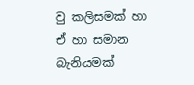වු කලිසමක් හා ඒ හා සමාන බැනියමක්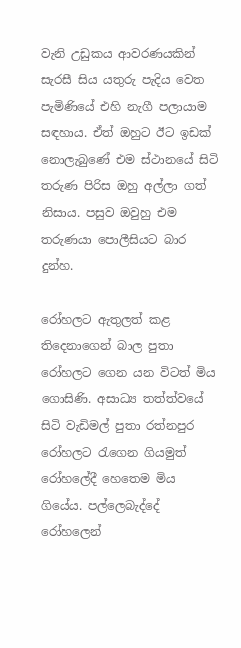වැනි උඩුකය ආවරණයකින් සැරසී සිය යතුරු පැදිය වෙත පැමිණියේ එහි නැගී පලායාම සඳහාය. ඒත් ඔහුට ඊට ඉඩක් නොලැබුණේ එම ස්ථානයේ සිටි තරුණ පිරිස ඔහු අල්ලා ගත් නිසාය. පසුව ඔවුහු එම තරුණයා පොලීසියට බාර දුන්හ.

රෝහලට ඇතුලත් කළ තිදෙනාගෙන් බාල පුතා රෝහලට ගෙන යන විටත් මිය ගොසිණි. අසාධ්‍ය තත්ත්වයේ සිටි වැඩිමල් පුතා රත්නපුර රෝහලට රැගෙන ගියමුත් රෝහලේදී හෙතෙම මිය ගියේය. පල්ලෙබැද්දේ රෝහලෙන්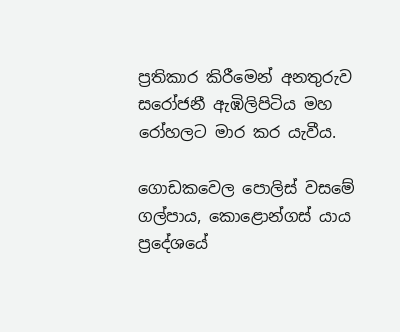ප්‍රතිකාර කිරීමෙන් අනතුරුව සරෝජනී ඇඹිලිපිටිය මහ රෝහලට මාර කර යැවීය.

ගොඩකවෙල පොලිස් වසමේ ගල්පාය, කොළොන්ගස් යාය ප්‍රදේශයේ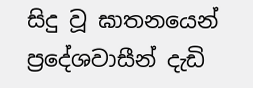සිදු වූ ඝාතනයෙන් ප්‍රදේශවාසීන් දැඩි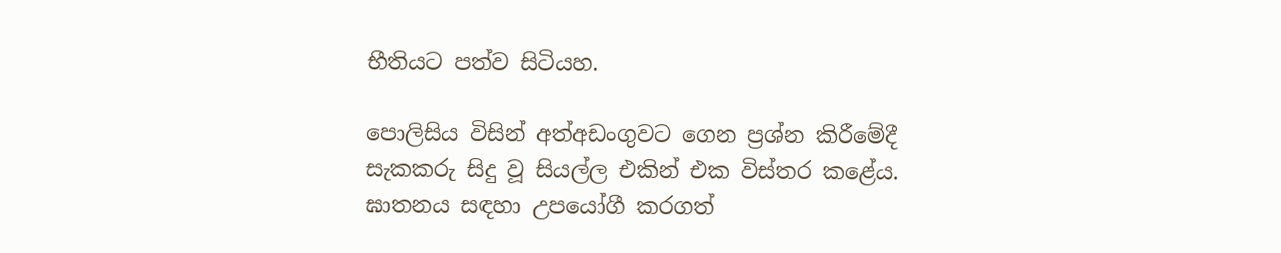භීතියට පත්ව සිටියහ.

පොලිසිය විසින් අත්අඩංගුවට ගෙන ප්‍රශ්න කිරීමේදී සැකකරු සිදු වූ සියල්ල එකින් එක විස්තර කළේය. ඝාතනය සඳහා උපයෝගී කරගත්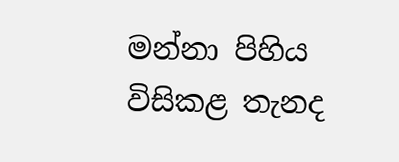මන්නා පිහිය විසිකළ තැනද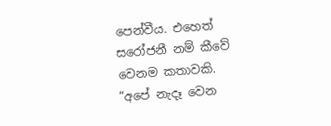පෙන්වීය. එහෙත් සරෝජනී නම් කීවේ වෙනම කතාවකි. “අපේ නැදෑ වෙන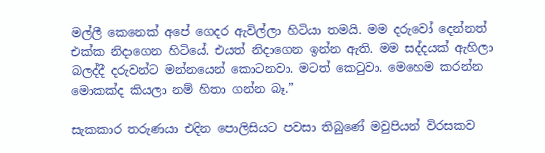මල්ලී කෙනෙක් අපේ ගෙදර ඇවිල්ලා හිටියා තමයි. මම දරුවෝ දෙන්නත් එක්ක නිදාගෙන හිටියේ. එයත් නිදාගෙන ඉන්න ඇති. මම සද්දයක් ඇහිලා බලද්දී දරුවන්ට මන්නයෙන් කොටනවා. මටත් කෙටුවා. මෙහෙම කරන්න මොකක්ද කියලා නම් හිතා ගන්න බෑ.”

සැකකාර තරුණයා එදින පොලිසියට පවසා තිබුණේ මවුපියන් විරසකව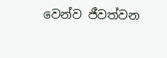වෙන්ව ජීවත්වන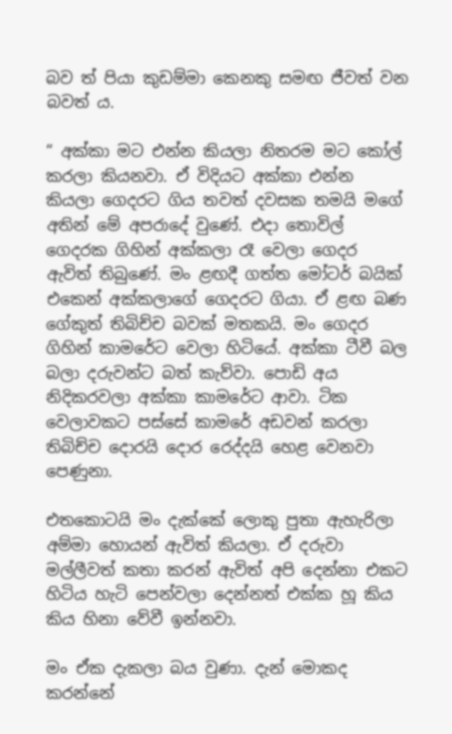බව ත් පියා කුඩම්මා කෙනකු සමඟ ජීවත් වන බවත් ය.

“ අක්කා මට එන්න කියලා නිතරම මට කෝල් කරලා කියනවා. ඒ විදියට අක්කා එන්න කියලා ගෙදරට ගිය තවත් දවසක තමයි මගේ අතින් මේ අපරාදේ වුණේ. එදා තොවිල් ගෙදරක ගිහින් අක්කලා රෑ වෙලා ගෙදර ඇවිත් තිබුණේ. මං ළඟදී ගත්ත මෝටර් බයික් එකෙන් අක්කලාගේ ගෙදරට ගියා. ඒ ළඟ බණ ගේකුත් තිබිච්ච බවක් මතකයි. මං ගෙදර ගිහින් කාමරේට වෙලා හිටියේ. අක්කා ටීවී බල බලා දරුවන්ට බත් කැව්වා. පොඩි අය නිදිකරවලා අක්කා කාමරේට ආවා. ටික වෙලාවකට පස්සේ කාමරේ අඩවන් කරලා තිබිච්ච දොරයි දොර රෙද්දයි හෙළ වෙනවා පෙණුනා.

එතකොටයි මං දැක්කේ ලොකු පුතා ඇහැරිලා අම්මා හොයන් ඇවිත් කියලා. ඒ දරුවා මල්ලීවත් කතා කරන් ඇවිත් අපි දෙන්නා එකට හිටිය හැටි පෙන්වලා දෙන්නත් එක්ක හූ කිය කිය හිනා වේවී ඉන්නවා.

මං ඒක දැකලා බය වුණා. දැන් මොකද කරන්නේ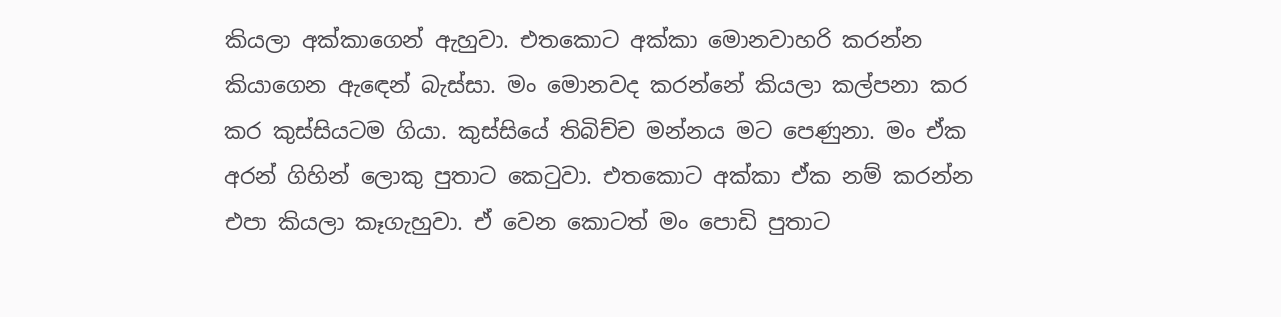කියලා අක්කාගෙන් ඇහුවා. එතකොට අක්කා මොනවාහරි කරන්න කියාගෙන ඇඳෙන් බැස්සා. මං මොනවද කරන්නේ කියලා කල්පනා කර කර කුස්සියටම ගියා. කුස්සියේ තිබිච්ච මන්නය මට පෙණුනා. මං ඒක අරන් ගිහින් ලොකු පුතාට කෙටුවා. එතකොට අක්කා ඒක නම් කරන්න එපා කියලා කෑගැහුවා. ඒ වෙන කොටත් මං පොඩි පුතාට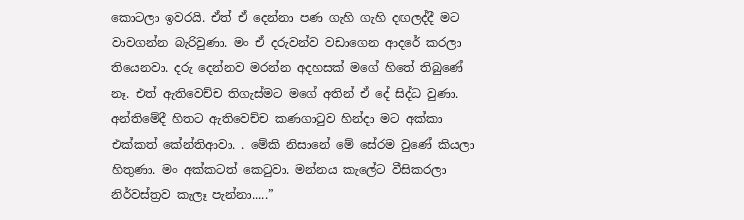කොටලා ඉවරයි. ඒත් ඒ දෙන්නා පණ ගැහි ගැහි දඟලද්දී මට වාවගන්න බැරිවුණා. මං ඒ දරුවන්ව වඩාගෙන ආදරේ කරලා තියෙනවා. දරු දෙන්නව මරන්න අදහසක් මගේ හිතේ තිබුණේ නෑ. එත් ඇතිවෙච්ච තිගැස්මට මගේ අතින් ඒ දේ සිද්ධ වුණා. අන්තිමේදී හිතට ඇතිවෙච්ච කණගාටුව හින්දා මට අක්කා එක්කත් කේන්තිආවා. . මේකි නිසානේ මේ සේරම වුණේ කියලා හිතුණා. මං අක්කටත් කෙටුවා. මන්නය කැලේට වීසිකරලා නිර්වස්ත්‍රව කැලෑ පැන්නා.....”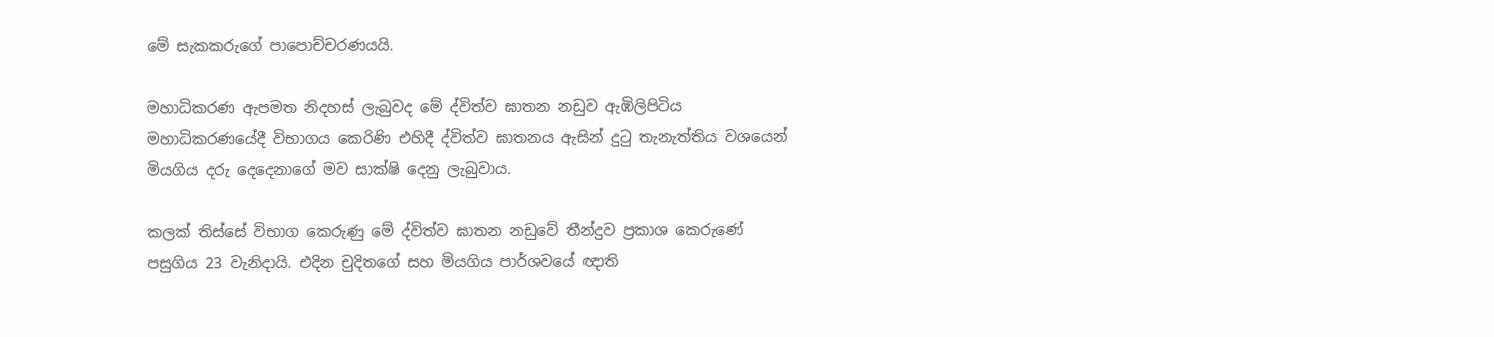මේ සැකකරුගේ පාපොච්චරණයයි.

මහාධිකරණ ඇපමත නිදහස් ලැබුවද මේ ද්විත්ව ඝාතන නඩුව ඇඹිලිපිටිය මහාධිකරණයේදී විභාගය කෙරිණි එහිදී ද්විත්ව ඝාතනය ඇසින් දුටු තැනැත්තිය වශයෙන් මියගිය දරු දෙදෙනාගේ මව සාක්ෂි දෙනු ලැබුවාය.

කලක් තිස්සේ විභාග කෙරුණු මේ ද්විත්ව ඝාතන නඩුවේ තීන්දුව ප්‍රකාශ කෙරුණේ පසුගිය 23 වැනිදායි. එදින චුදිතගේ සහ මියගිය පාර්ශවයේ ඥාති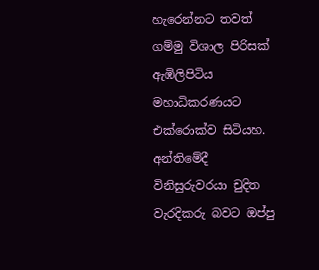හැරෙන්නට තවත් ගම්මු විශාල පිරිසක් ඇඹිලිපිටිය මහාධිකරණයට එක්රොක්ව සිටියහ. අන්තිමේදී විනිසුරුවරයා චුදිත වැරදිකරු බවට ඔප්පු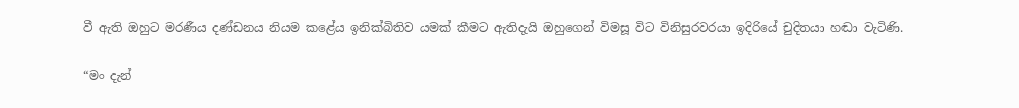වී ඇති ඔහුට මරණීය දණ්ඩනය නියම කළේය ඉනික්බිතිව යමක් කීමට ඇතිදැයි ඔහුගෙන් විමසූ විට විනිසුරවරයා ඉදිරියේ චුදිතයා හඬා වැටිණි.

“මං දැන්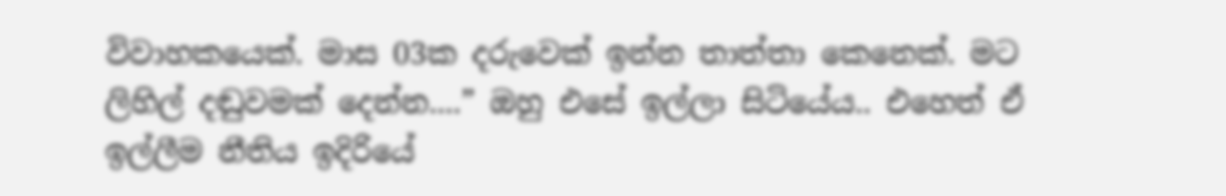විවාහකයෙක්. මාස 03ක දරුවෙක් ඉන්න තාත්තා කෙනෙක්. මට ලිහිල් දඬුවමක් දෙන්න....” ඔහු එසේ ඉල්ලා සිටියේය.. එහෙත් ඒ ඉල්ලීම නීතිය ඉදිරියේ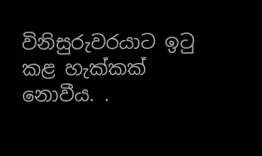විනිසුරුවරයාට ඉටු කළ හැක්කක් නොවීය. .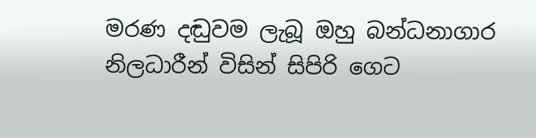මරණ දඬුවම ලැබූ ඔහු බන්ධනාගාර නිලධාරීන් විසින් සිපිරි ගෙට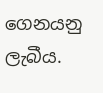ගෙනයනු ලැබීය.